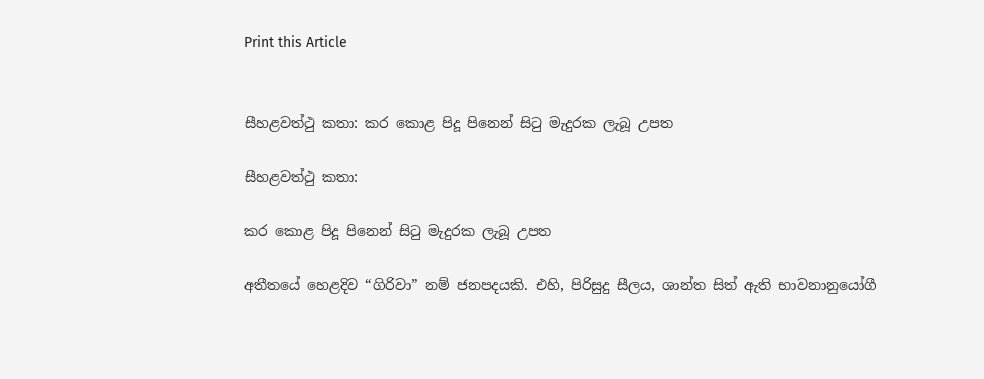Print this Article


සීහළවත්ථු කතා: කර කොළ පිදූ පිනෙන් සිටු මැදුරක ලැබූ උපත

සීහළවත්ථු කතා:

කර කොළ පිදූ පිනෙන් සිටු මැදුරක ලැබූ උපත

අතීතයේ හෙළදිව “ගිරිවා” නම් ජනපදයකි. එහි, පිරිසුදු සීලය, ශාන්ත සිත් ඇති භාවනානුයෝගී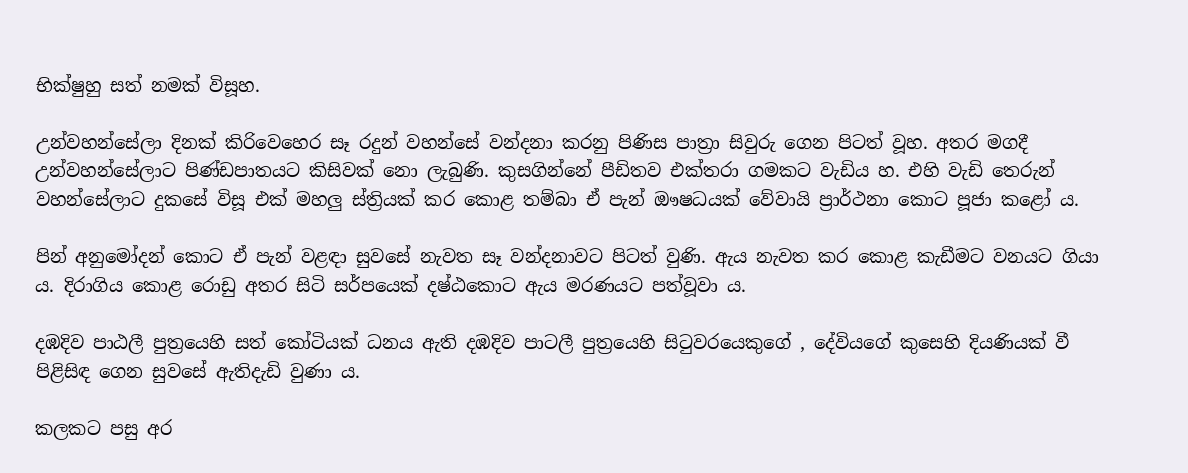භික්ෂුහු සත් නමක් විසූහ.

උන්වහන්සේලා දිනක් කිරිවෙහෙර සෑ රදුන් වහන්සේ වන්දනා කරනු පිණිස පාත්‍රා සිවුරු ගෙන පිටත් වූහ. අතර මගදී උන්වහන්සේලාට පිණ්ඩපාතයට කිසිවක් නො ලැබුණි. කුසගින්නේ පීඩිතව එක්තරා ගමකට වැඩිය හ. එහි වැඩි තෙරුන් වහන්සේලාට දුකසේ විසූ එක් මහලු ස්ත්‍රියක් කර කොළ තම්බා ඒ පැන් ඖෂධයක් වේවායි ප්‍රාර්ථනා කොට පූජා කළෝ ය.

පින් අනුමෝදන් කොට ඒ පැන් වළඳා සුවසේ නැවත සෑ වන්දනාවට පිටත් වුණි. ඇය නැවත කර කොළ කැඩීමට වනයට ගියා ය. දිරාගිය කොළ රොඩු අතර සිටි සර්පයෙක් දෂ්ඨකොට ඇය මරණයට පත්වූවා ය.

දඹදිව පාඨලී පුත්‍රයෙහි සත් කෝටියක් ධනය ඇති දඹදිව පාටලී පුත්‍රයෙහි සිටුවරයෙකුගේ , දේවියගේ කුසෙහි දියණියක් වී පිළිසිඳ ගෙන සුවසේ ඇතිදැඩි වුණා ය.

කලකට පසු අර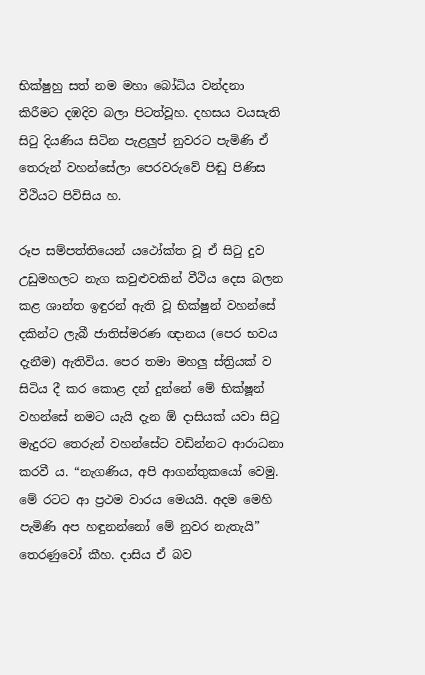භික්ෂුහු සත් නම මහා බෝධිය වන්දනා කිරීමට දඹදිව බලා පිටත්වූහ. දහසය වයසැති සිටු දියණිය සිටින පැළලුප් නුවරට පැමිණි ඒ තෙරුන් වහන්සේලා පෙරවරුවේ පිඬු පිණිස වීථියට පිවිසිය හ.

රූප සම්පත්තියෙන් යථෝක්ත වූ ඒ සිටු දුව උඩුමහලට නැග කවුළුවකින් වීථිය දෙස බලන කළ ශාන්ත ඉඳුරන් ඇති වූ භික්ෂුන් වහන්සේ දකින්ට ලැබී ජාතිස්මරණ ඥානය (පෙර භවය දැනීම) ඇතිවිය. පෙර තමා මහලු ස්ත්‍රියක් ව සිටිය දී කර කොළ දන් දුන්නේ මේ භික්ෂූන් වහන්සේ නමට යැයි දැන ඕ දාසියක් යවා සිටු මැදුරට තෙරුන් වහන්සේට වඩින්නට ආරාධනා කරවී ය. “නැගණිය, අපි ආගන්තුකයෝ වෙමු. මේ රටට ආ ප්‍රථම වාරය මෙයයි. අදම මෙහි පැමිණි අප හඳුනන්නෝ මේ නුවර නැතැයි” තෙරණුවෝ කීහ. දාසිය ඒ බව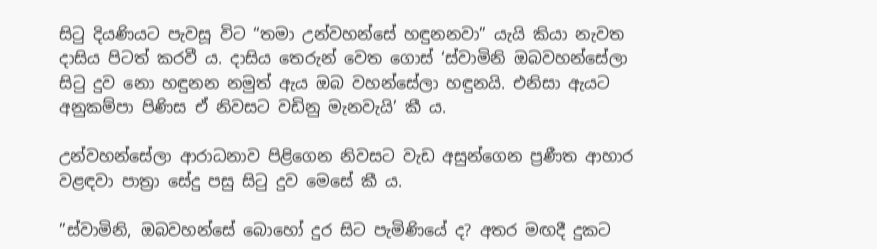සිටු දියණියට පැවසූ විට “තමා උන්වහන්සේ හඳුනනවා” යැයි කියා නැවත දාසිය පිටත් කරවී ය. දාසිය තෙරුන් වෙත ගොස් ‘ස්වාමිනි ඔබවහන්සේලා සිටු දුව නො හඳුනන නමුත් ඇය ඔබ වහන්සේලා හඳුනයි. එනිසා ඇයට අනුකම්පා පිණිස ඒ නිවසට වඩිනු මැනවැයි’ කී ය.

උන්වහන්සේලා ආරාධනාව පිළිගෙන නිවසට වැඩ අසුන්ගෙන ප්‍රණීත ආහාර වළඳවා පාත්‍රා සේදු පසු සිටු දුව මෙසේ කී ය.

”ස්වාමිනි, ඔබවහන්සේ බොහෝ දුර සිට පැමිණියේ ද? අතර මඟදී දුකට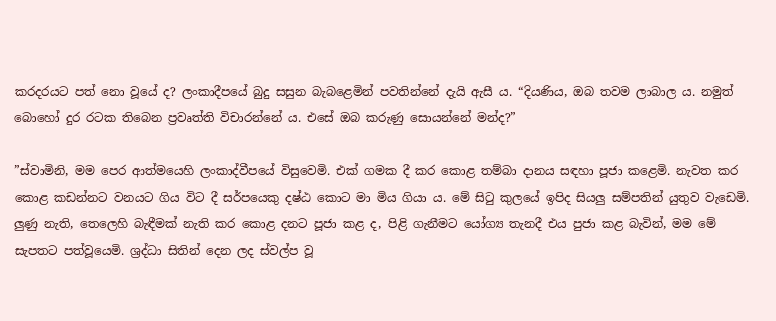කරදරයට පත් නො වූයේ ද? ලංකාදීපයේ බුදු සසුන බැබළෙමින් පවතින්නේ දැයි ඇසී ය. “දියණිය, ඔබ තවම ලාබාල ය. නමුත් බොහෝ දුර රටක තිබෙන ප්‍රවෘත්ති විචාරන්නේ ය. එසේ ඔබ කරුණු සොයන්නේ මන්ද?”

”ස්වාමිනි, මම පෙර ආත්මයෙහි ලංකාද්වීපයේ විසුවෙමි. එක් ගමක දී කර කොළ තම්බා දානය සඳහා පූජා කළෙමි. නැවත කර කොළ කඩන්නට වනයට ගිය විට දී සර්පයෙකු දෂ්ඨ කොට මා මිය ගියා ය. මේ සිටු කුලයේ ඉපිද සියලු සම්පතින් යුතුව වැඩෙමි. ලුණු නැති, තෙලෙහි බැඳීමක් නැති කර කොළ දනට පූජා කළ ද, පිළි ගැනීමට යෝග්‍ය තැනදී එය පුජා කළ බැවින්, මම මේ සැපතට පත්වූයෙමි. ශ්‍රද්ධා සිතින් දෙන ලද ස්වල්ප වූ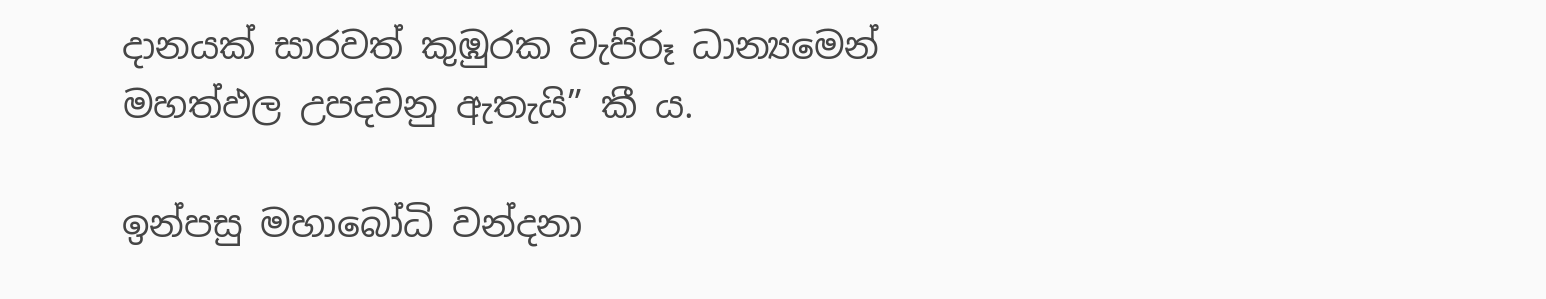දානයක් සාරවත් කුඹුරක වැපිරූ ධාන්‍යමෙන් මහත්ඵල උපදවනු ඇතැයි” කී ය.

ඉන්පසු මහාබෝධි වන්දනා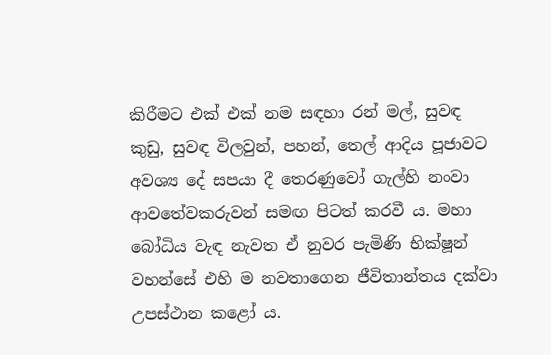කිරීමට එක් එක් නම සඳහා රන් මල්, සුවඳ කුඩු, සුවඳ විලවුන්, පහන්, තෙල් ආදිය පූජාවට අවශ්‍ය දේ සපයා දී තෙරණුවෝ ගැල්හි නංවා ආවතේවකරුවන් සමඟ පිටත් කරවී ය. මහා බෝධිය වැඳ නැවත ඒ නුවර පැමිණි භික්ෂූන් වහන්සේ එහි ම නවතාගෙන ජීවිතාන්තය දක්වා උපස්ථාන කළෝ ය.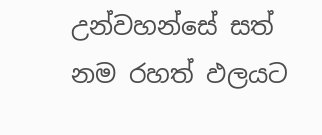උන්වහන්සේ සත් නම රහත් ඵලයට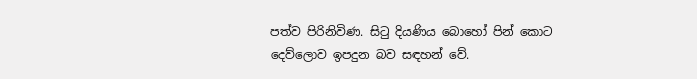පත්ව පිරිනිවිණ. සිටු දියණිය බොහෝ පින් කොට දෙව්ලොව ඉපදුන බව සඳහන් වේ.